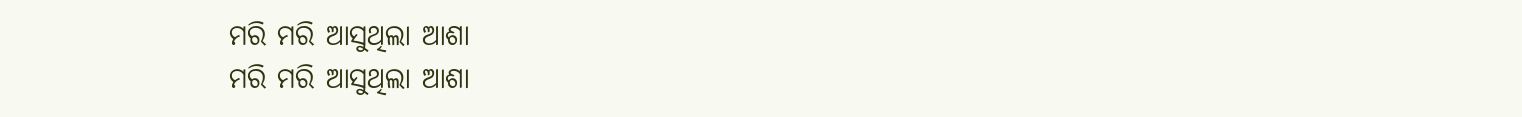ମରି ମରି ଆସୁଥିଲା ଆଶା
ମରି ମରି ଆସୁଥିଲା ଆଶା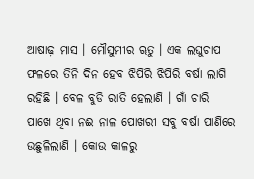ଆଷାଢ଼ ମାସ । ମୌସୁମୀର ୠତୁ । ଏକ ଲଘୁଚାପ ଫଳରେ ତିନି ଦିନ ହେବ ଝିପିରି ଝିପିରି ବର୍ଷା ଲାଗି ରହିଛି । ବେଳ ବୁଡି ରାତି ହେଲାଣି । ଗାଁ ଚାରି ପାଖେ ଥିବା ନଈ ନାଳ ପୋଖରୀ ସବୁ ବର୍ଷା ପାଣିରେ ଉଛୁଳିଲାଣି । କୋଉ କାଳରୁ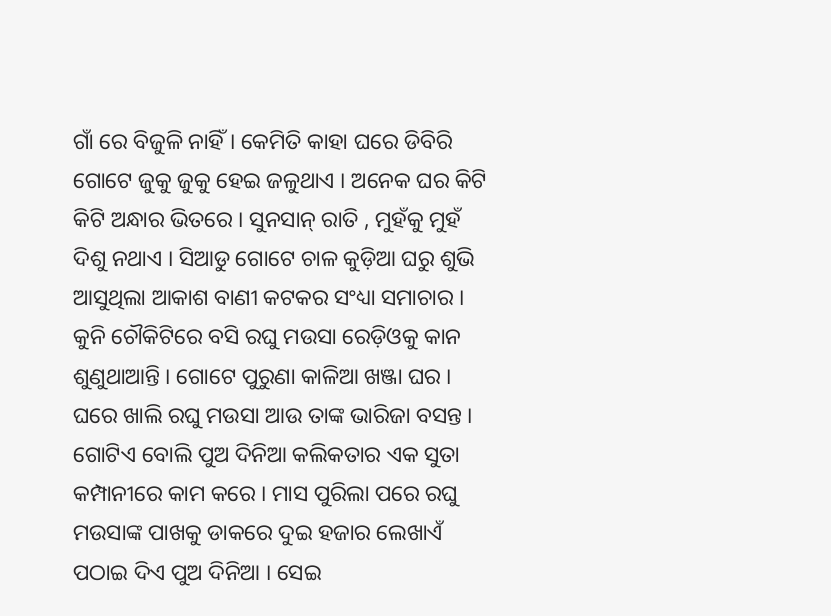ଗାଁ ରେ ବିଜୁଳି ନାହିଁ । କେମିତି କାହା ଘରେ ଡିବିରି ଗୋଟେ ଜୁକୁ ଜୁକୁ ହେଇ ଜଳୁଥାଏ । ଅନେକ ଘର କିଟି କିଟି ଅନ୍ଧାର ଭିତରେ । ସୁନସାନ୍ ରାତି , ମୁହଁକୁ ମୁହଁ ଦିଶୁ ନଥାଏ । ସିଆଡୁ ଗୋଟେ ଚାଳ କୁଡ଼ିଆ ଘରୁ ଶୁଭି ଆସୁଥିଲା ଆକାଶ ବାଣୀ କଟକର ସଂଧ୍ୟା ସମାଚାର । କୁନି ଚୌକିଟିରେ ବସି ରଘୁ ମଉସା ରେଡ଼ିଓକୁ କାନ ଶୁଣୁଥାଆନ୍ତି । ଗୋଟେ ପୁରୁଣା କାଳିଆ ଖଞ୍ଜା ଘର । ଘରେ ଖାଲି ରଘୁ ମଉସା ଆଉ ତାଙ୍କ ଭାରିଜା ବସନ୍ତ । ଗୋଟିଏ ବୋଲି ପୁଅ ଦିନିଆ କଲିକତାର ଏକ ସୁତା କମ୍ପାନୀରେ କାମ କରେ । ମାସ ପୁରିଲା ପରେ ରଘୁ ମଉସାଙ୍କ ପାଖକୁ ଡାକରେ ଦୁଇ ହଜାର ଲେଖାଏଁ ପଠାଇ ଦିଏ ପୁଅ ଦିନିଆ । ସେଇ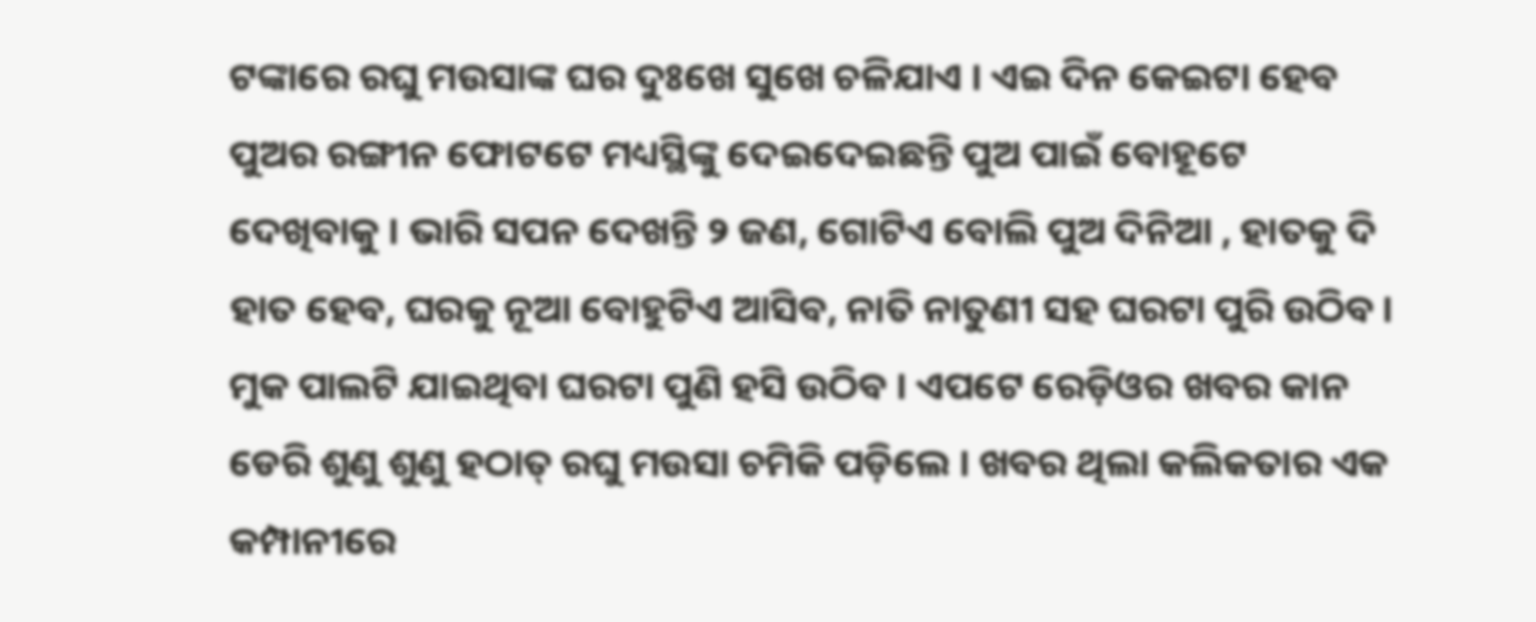ଟଙ୍କାରେ ରଘୁ ମଉସାଙ୍କ ଘର ଦୁଃଖେ ସୁଖେ ଚଳିଯାଏ । ଏଇ ଦିନ କେଇଟା ହେବ ପୁଅର ରଙ୍ଗୀନ ଫୋଟଟେ ମଧ୍ୟସ୍ଥିଙ୍କୁ ଦେଇଦେଇଛନ୍ତି ପୁଅ ପାଇଁ ବୋହୂଟେ ଦେଖିବାକୁ । ଭାରି ସପନ ଦେଖନ୍ତି ୨ ଜଣ, ଗୋଟିଏ ବୋଲି ପୁଅ ଦିନିଆ , ହାତକୁ ଦି ହାତ ହେବ, ଘରକୁ ନୂଆ ବୋହୁଟିଏ ଆସିବ, ନାତି ନାତୁଣୀ ସହ ଘରଟା ପୁରି ଉଠିବ । ମୁକ ପାଲଟି ଯାଇଥିବା ଘରଟା ପୁଣି ହସି ଉଠିବ । ଏପଟେ ରେଡ଼ିଓର ଖବର କାନ ଡେରି ଶୁଣୁ ଶୁଣୁ ହଠାତ୍ ରଘୁ ମଉସା ଚମିକି ପଡ଼ିଲେ । ଖବର ଥିଲା କଲିକତାର ଏକ କମ୍ପାନୀରେ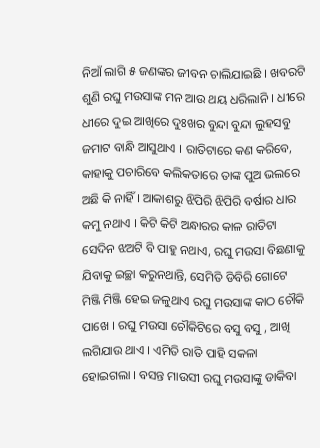ନିଆଁ ଲାଗି ୫ ଜଣଙ୍କର ଜୀବନ ଚାଲିଯାଇଛି । ଖବରଟି ଶୁଣି ରଘୁ ମଉସାଙ୍କ ମନ ଆଉ ଥୟ ଧରିଲାନି । ଧୀରେ ଧୀରେ ଦୁଇ ଆଖିରେ ଦୁଃଖର ବୁନ୍ଦା ବୁନ୍ଦା ଲୁହସବୁ ଜମାଟ ବାନ୍ଧି ଆସୁଥାଏ । ରାତିଟାରେ କଣ କରିବେ, କାହାକୁ ପଚାରିବେ କଲିକତାରେ ତାଙ୍କ ପୁଅ ଭଲରେ ଅଛି କି ନାହିଁ । ଆକାଶରୁ ଝିପିରି ଝିପିରି ବର୍ଷାର ଧାର କମୁ ନଥାଏ । କିଟି କିଟି ଅନ୍ଧାରର କାଳ ରାତିଟା ସେଦିନ ଝଅଟି ବି ପାହୁ ନଥାଏ, ରଘୁ ମଉସା ବିଛଣାକୁ ଯିବାକୁ ଇଚ୍ଛା କରୁନଥାନ୍ତି, ସେମିତି ଡିବିରି ଗୋଟେ ମିଞ୍ଜି ମିଞ୍ଜି ହେଇ ଜଳୁଥାଏ ରଘୁ ମଉସାଙ୍କ କାଠ ଚୌକି ପାଖେ । ରଘୁ ମଉସା ଚୌକିଟିରେ ବସୁ ବସୁ , ଆଖି ଲଗିଯାଉ ଥାଏ । ଏମିତି ରାତି ପାହି ସକଳା ହୋଇଗଲା । ବସନ୍ତ ମାଉସୀ ରଘୁ ମଉସାଙ୍କୁ ଡାକିବା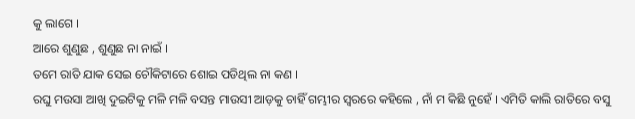କୁ ଲାଗେ ।
ଆରେ ଶୁଣୁଛ , ଶୁଣୁଛ ନା ନାଇଁ ।
ତମେ ରାତି ଯାକ ସେଇ ଚୌକିଟାରେ ଶୋଇ ପଡିଥିଲ ନା କଣ ।
ରଘୁ ମଉସା ଆଖି ଦୁଇଟିକୁ ମଳି ମଳି ବସନ୍ତ ମାଉସୀ ଆଡ଼କୁ ଚାହିଁ ଗମ୍ଭୀର ସ୍ୱରରେ କହିଲେ , ନାଁ ମ କିଛି ନୁହେଁ । ଏମିତି କାଲି ରାତିରେ ବସୁ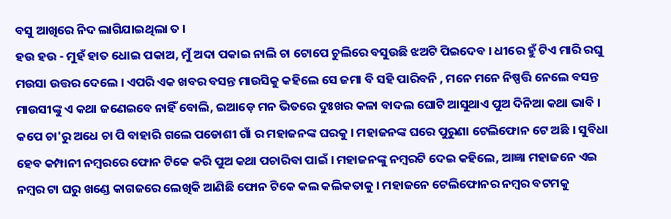ବସୁ ଆଖିରେ ନିଦ ଲାଗିଯାଇଥିଲା ତ ।
ହଉ ହଉ - ମୁହଁ ହାତ ଧୋଇ ପକାଅ, ମୁଁ ଅଦା ପକାଇ ନାଲି ଚା ଟୋପେ ଚୁଲିରେ ବସୁଉଛି ଝଅଟି ପିଇଦେବ । ଧୀରେ ହୁଁ ଟିଏ ମାରି ରଘୁ ମଉସା ଉତ୍ତର ଦେଲେ । ଏପରି ଏକ ଖବର ବସନ୍ତ ମାଉସିକୁ କହିଲେ ସେ ଜମା ବି ସହି ପାରିବନି , ମନେ ମନେ ନିଷ୍ପତ୍ତି ନେଲେ ବସନ୍ତ ମାଉସୀଙ୍କୁ ଏ କଥା ଜଣେଇବେ ନାହିଁ ବୋଲି, ଇଆଡ଼େ ମନ ଭିତରେ ଦୁଃଖର କଳା ବାଦଲ ଘୋଟି ଆସୁଥାଏ ପୁଅ ଦିନିଆ କଥା ଭାବି । କପେ ଚା'ରୁ ଅଧେ ଚା ପି ବାହାରି ଗଲେ ପଡୋଶୀ ଗାଁ ର ମହାଜନଙ୍କ ଘରକୁ । ମହାଜନଙ୍କ ଘରେ ପୁରୁଣା ଟେଲିଫୋନ ଟେ ଅଛି । ସୁବିଧା ହେବ କମ୍ପାନୀ ନମ୍ବରରେ ଫୋନ ଟିକେ କରି ପୁଅ କଥା ପଚାରିବା ପାଇଁ । ମହାଜନଙ୍କୁ ନମ୍ବରଟି ଦେଇ କହିଲେ, ଆଜ୍ଞା ମହାଜନେ ଏଇ ନମ୍ବର ଟା ଘରୁ ଖଣ୍ଡେ କାଗଜରେ ଲେଖିକି ଆଣିଛି ଫୋନ ଟିକେ କଲ କଲିକତାକୁ । ମହାଜନେ ଟେଲିଫୋନର ନମ୍ବର ବଟମକୁ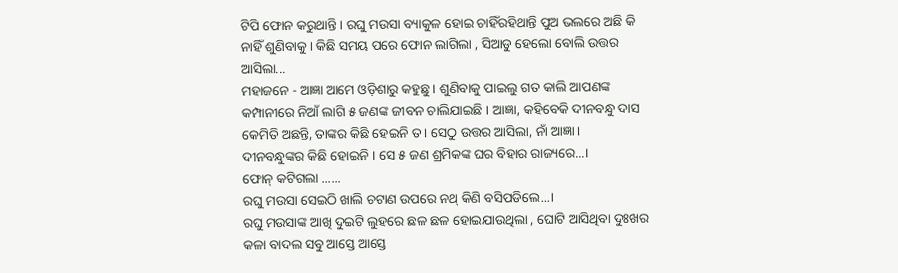ଟିପି ଫୋନ କରୁଥାନ୍ତି । ରଘୁ ମଉସା ବ୍ୟାକୁଳ ହୋଇ ଚାହିଁରହିଥାନ୍ତି ପୁଅ ଭଲରେ ଅଛି କି ନାହିଁ ଶୁଣିବାକୁ । କିଛି ସମୟ ପରେ ଫୋନ ଲାଗିଲା , ସିଆଡୁ ହେଲୋ ବୋଲି ଉତ୍ତର ଆସିଲା...
ମହାଜନେ - ଆଜ୍ଞା ଆମେ ଓଡ଼ିଶାରୁ କହୁଛୁ । ଶୁଣିବାକୁ ପାଇଲୁ ଗତ କାଲି ଆପଣଙ୍କ କମ୍ପାନୀରେ ନିଆଁ ଲାଗି ୫ ଜଣଙ୍କ ଜୀବନ ଚାଲିଯାଇଛି । ଆଜ୍ଞା, କହିବେକି ଦୀନବନ୍ଧୁ ଦାସ କେମିତି ଅଛନ୍ତି, ତାଙ୍କର କିଛି ହେଇନି ତ । ସେଠୁ ଉତ୍ତର ଆସିଲା, ନାଁ ଆଜ୍ଞା ।
ଦୀନବନ୍ଧୁଙ୍କର କିଛି ହୋଇନି । ସେ ୫ ଜଣ ଶ୍ରମିକଙ୍କ ଘର ବିହାର ରାଜ୍ୟରେ...।
ଫୋନ୍ କଟିଗଲା ......
ରଘୁ ମଉସା ସେଇଠି ଖାଲି ଚଟାଣ ଉପରେ ନଥ୍ କିଣି ବସିପଡିଲେ...।
ରଘୁ ମଉସାଙ୍କ ଆଖି ଦୁଇଟି ଲୁହରେ ଛଳ ଛଳ ହୋଇଯାଉଥିଲା , ଘୋଟି ଆସିଥିବା ଦୁଃଖର କଳା ବାଦଲ ସବୁ ଆସ୍ତେ ଆସ୍ତେ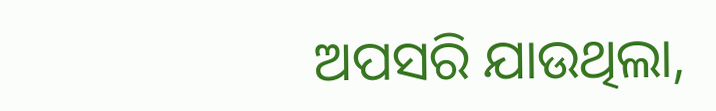ଅପସରି ଯାଉଥିଲା,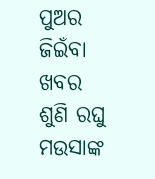ପୁଅର ଜିଇଁବା ଖବର ଶୁଣି ରଘୁ ମଉସାଙ୍କ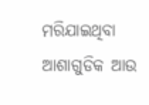ମରିଯାଇଥିବା ଆଶାଗୁଡିକ ଆଉ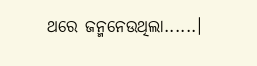ଥରେ ଜନ୍ମନେଉଥିଲା......।